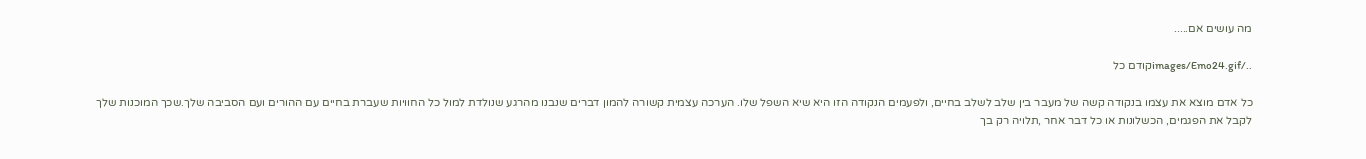מה עושים אם.....

../images/Emo24.gifקודם כל

כל אדם מוצא את עצמו בנקודה קשה של מעבר בין שלב לשלב בחיים, ולפעמים הנקודה הזו היא שיא השפל שלו. הערכה עצמית קשורה להמון דברים שנבנו מהרגע שנולדת למול כל החוויות שעברת בחיים עם ההורים ועם הסביבה שלך.שכך המוכנות שלך לקבל את הפגמים, הכשלונות או כל דבר אחר ,תלויה רק בך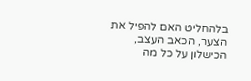בלהחליט האם להפיל את הצער, הכאב העצב, הכישלון על כל מה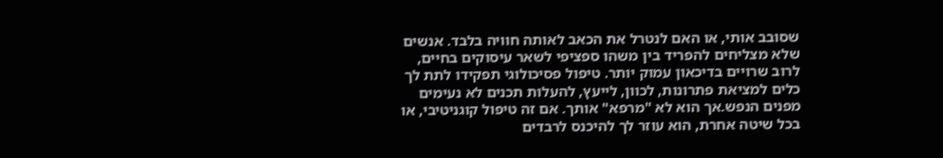שסובב אותי, או האם לנטרל את הכאב לאותה חוויה בלבד. אנשים שלא מצליחים להפריד בין משהו ספציפי לשאר עיסוקים בחיים, לרוב שרויים בדיכאון עמוק יותר. טיפול פסיכולוגי תפקידו לתת לך כלים למציאת פתרונות, לכוון, לייעץ, להעלות תכנים לא נעימים מפנים הנפש.אך הוא לא "מרפא" אותך. אם זה טיפול קוגניטיבי, או בכל שיטה אחרת, הוא עוזר לך להיכנס לרבדים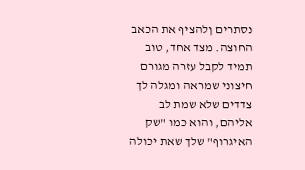נסתרים ןלהציף את הכאב החוצה. מצד אחד, טוב תמיד לקבל עזרה מגורם חיצוני שמראה ומגלה לך צדדים שלא שמת לב אליהם, והוא כמו "שק האיגרוף" שלך שאת יכולה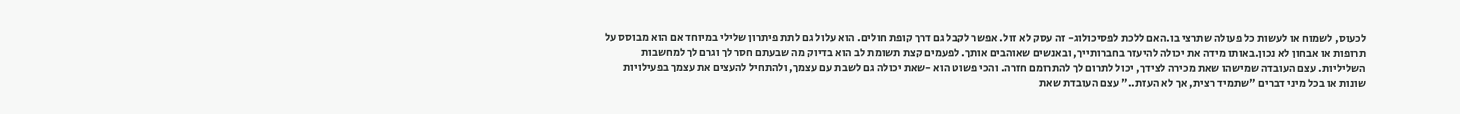לכעוס, לשמוח או לעשות כל פעולה שתרצי בו.האם ללכת לפסיכולוג- זה עסק לא זול. אפשר לקבל גם דרך קופת חולים. הוא עלול גם לתת פיתרון שלילי במיוחד אם הוא מבוסס על תרופות או אבחון לא נכון.באותו מידה את יכולה להיעזר בחברותייך, ובאנשים שאוהבים אותך. לפעמים קצת תשומת לב הוא בדיוק מה שבעתם חסר לך וגרם לך למחשבות השליליות. עצם העובדה שמישהו שאת מכירה לצידך, יכול לתרום לך להתרומם חזרה. והכי פשוט הוא -שאת יכולה גם לשבת עם עצמך, ולהתחיל להעצים את עצמך בפעילויות שונות או בכל מיני דברים "שתמיד רצית, אך לא העזת.." עצם העובדת שאת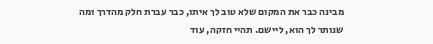מבינה כבר את המקום שלא טוב לך איתו, כבר עברת חלק מהדרך ומה שנותר לך הוא, ליישם. תהיי חזקה, עוד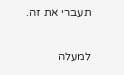תעברי את זה.

למעלה